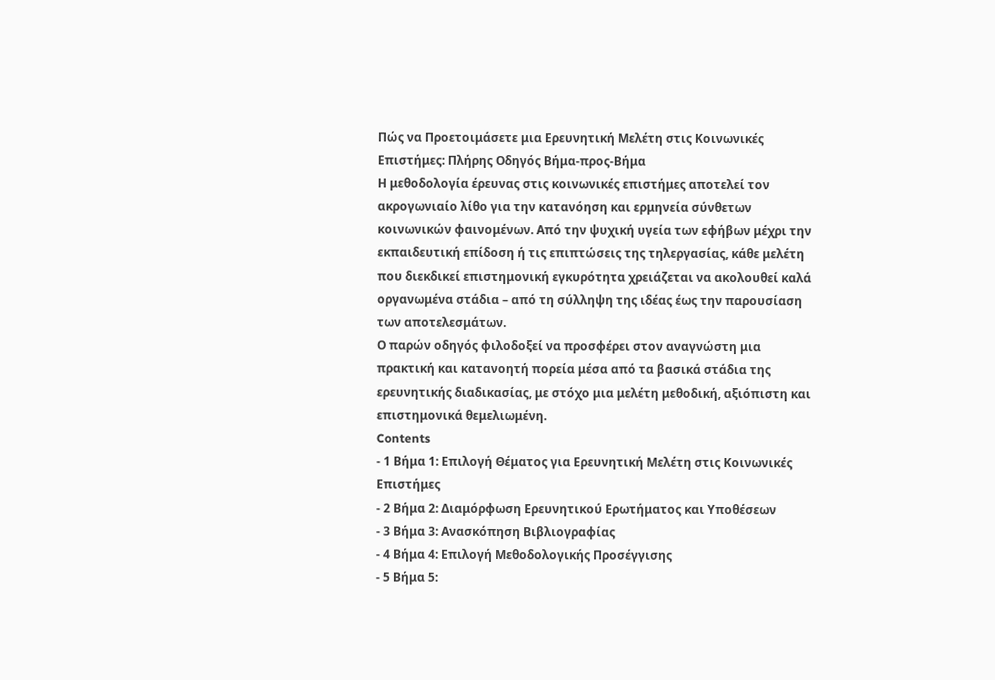Πώς να Προετοιμάσετε μια Ερευνητική Μελέτη στις Κοινωνικές Επιστήμες: Πλήρης Οδηγός Βήμα-προς-Βήμα
Η μεθοδολογία έρευνας στις κοινωνικές επιστήμες αποτελεί τον ακρογωνιαίο λίθο για την κατανόηση και ερμηνεία σύνθετων κοινωνικών φαινομένων. Από την ψυχική υγεία των εφήβων μέχρι την εκπαιδευτική επίδοση ή τις επιπτώσεις της τηλεργασίας, κάθε μελέτη που διεκδικεί επιστημονική εγκυρότητα χρειάζεται να ακολουθεί καλά οργανωμένα στάδια – από τη σύλληψη της ιδέας έως την παρουσίαση των αποτελεσμάτων.
Ο παρών οδηγός φιλοδοξεί να προσφέρει στον αναγνώστη μια πρακτική και κατανοητή πορεία μέσα από τα βασικά στάδια της ερευνητικής διαδικασίας, με στόχο μια μελέτη μεθοδική, αξιόπιστη και επιστημονικά θεμελιωμένη.
Contents
- 1 Βήμα 1: Επιλογή Θέματος για Ερευνητική Μελέτη στις Κοινωνικές Επιστήμες
- 2 Βήμα 2: Διαμόρφωση Ερευνητικού Ερωτήματος και Υποθέσεων
- 3 Βήμα 3: Ανασκόπηση Βιβλιογραφίας
- 4 Βήμα 4: Επιλογή Μεθοδολογικής Προσέγγισης
- 5 Βήμα 5: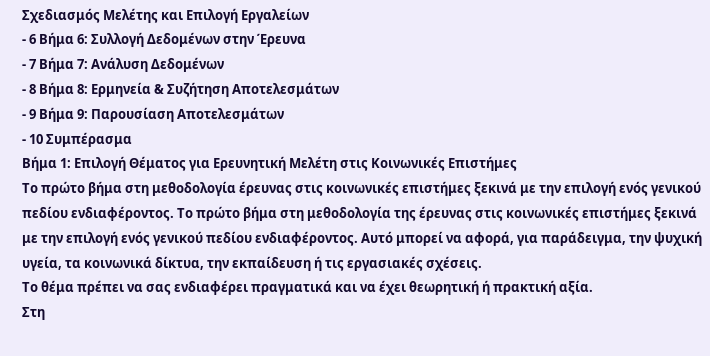Σχεδιασμός Μελέτης και Επιλογή Εργαλείων
- 6 Βήμα 6: Συλλογή Δεδομένων στην Έρευνα
- 7 Βήμα 7: Ανάλυση Δεδομένων
- 8 Βήμα 8: Ερμηνεία & Συζήτηση Αποτελεσμάτων
- 9 Βήμα 9: Παρουσίαση Αποτελεσμάτων
- 10 Συμπέρασμα
Βήμα 1: Επιλογή Θέματος για Ερευνητική Μελέτη στις Κοινωνικές Επιστήμες
Το πρώτο βήμα στη μεθοδολογία έρευνας στις κοινωνικές επιστήμες ξεκινά με την επιλογή ενός γενικού πεδίου ενδιαφέροντος. Το πρώτο βήμα στη μεθοδολογία της έρευνας στις κοινωνικές επιστήμες ξεκινά με την επιλογή ενός γενικού πεδίου ενδιαφέροντος. Αυτό μπορεί να αφορά, για παράδειγμα, την ψυχική υγεία, τα κοινωνικά δίκτυα, την εκπαίδευση ή τις εργασιακές σχέσεις.
Το θέμα πρέπει να σας ενδιαφέρει πραγματικά και να έχει θεωρητική ή πρακτική αξία.
Στη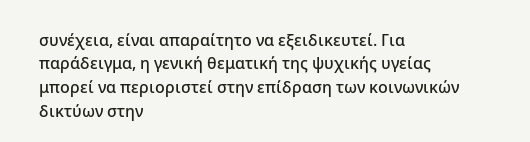συνέχεια, είναι απαραίτητο να εξειδικευτεί. Για παράδειγμα, η γενική θεματική της ψυχικής υγείας μπορεί να περιοριστεί στην επίδραση των κοινωνικών δικτύων στην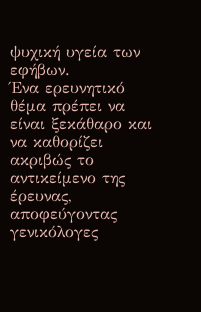ψυχική υγεία των εφήβων.
Ένα ερευνητικό θέμα πρέπει να είναι ξεκάθαρο και να καθορίζει ακριβώς το αντικείμενο της έρευνας, αποφεύγοντας γενικόλογες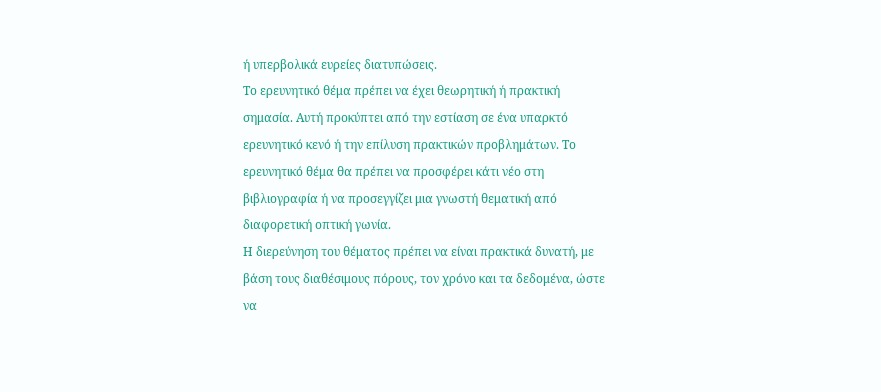ή υπερβολικά ευρείες διατυπώσεις.
Το ερευνητικό θέμα πρέπει να έχει θεωρητική ή πρακτική σημασία. Αυτή προκύπτει από την εστίαση σε ένα υπαρκτό ερευνητικό κενό ή την επίλυση πρακτικών προβλημάτων. Το ερευνητικό θέμα θα πρέπει να προσφέρει κάτι νέο στη βιβλιογραφία ή να προσεγγίζει μια γνωστή θεματική από διαφορετική οπτική γωνία.
Η διερεύνηση του θέματος πρέπει να είναι πρακτικά δυνατή, με βάση τους διαθέσιμους πόρους, τον χρόνο και τα δεδομένα, ώστε να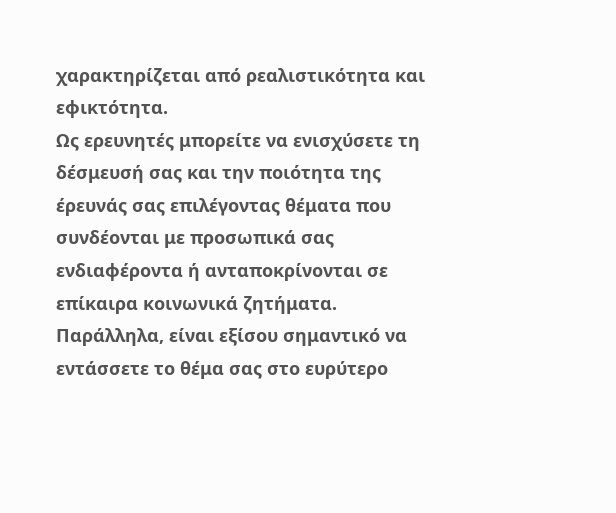χαρακτηρίζεται από ρεαλιστικότητα και εφικτότητα.
Ως ερευνητές μπορείτε να ενισχύσετε τη δέσμευσή σας και την ποιότητα της έρευνάς σας επιλέγοντας θέματα που συνδέονται με προσωπικά σας ενδιαφέροντα ή ανταποκρίνονται σε επίκαιρα κοινωνικά ζητήματα.
Παράλληλα, είναι εξίσου σημαντικό να εντάσσετε το θέμα σας στο ευρύτερο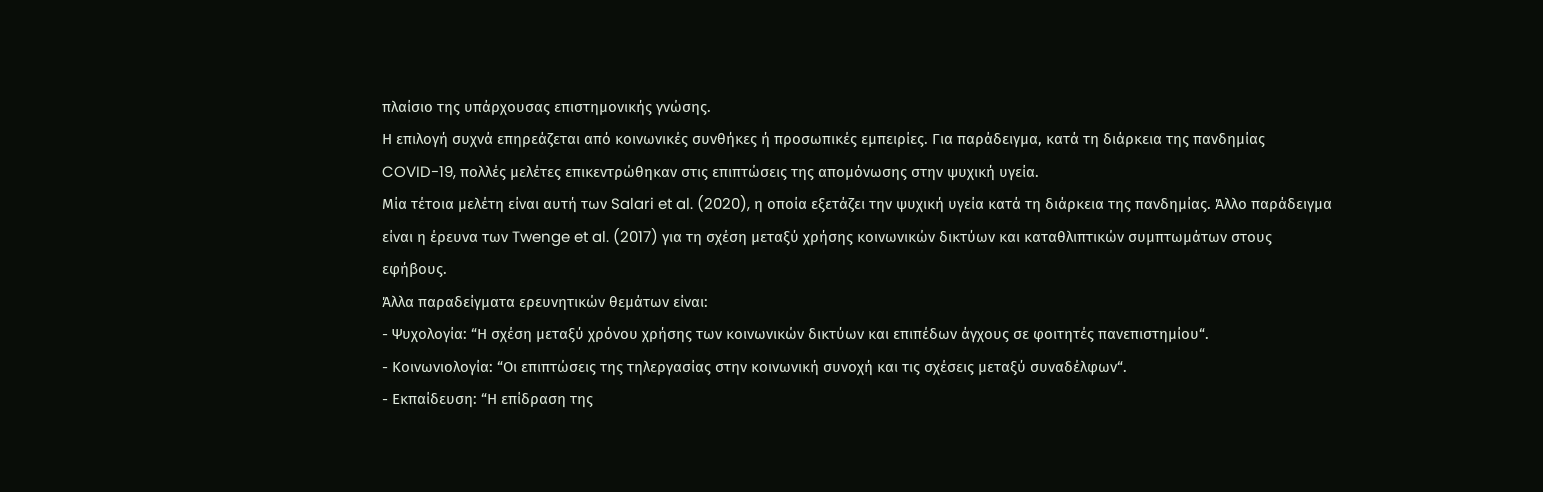πλαίσιο της υπάρχουσας επιστημονικής γνώσης.
Η επιλογή συχνά επηρεάζεται από κοινωνικές συνθήκες ή προσωπικές εμπειρίες. Για παράδειγμα, κατά τη διάρκεια της πανδημίας COVID-19, πολλές μελέτες επικεντρώθηκαν στις επιπτώσεις της απομόνωσης στην ψυχική υγεία.
Μία τέτοια μελέτη είναι αυτή των Salari et al. (2020), η οποία εξετάζει την ψυχική υγεία κατά τη διάρκεια της πανδημίας. Άλλο παράδειγμα είναι η έρευνα των Twenge et al. (2017) για τη σχέση μεταξύ χρήσης κοινωνικών δικτύων και καταθλιπτικών συμπτωμάτων στους εφήβους.
Άλλα παραδείγματα ερευνητικών θεμάτων είναι:
- Ψυχολογία: “Η σχέση μεταξύ χρόνου χρήσης των κοινωνικών δικτύων και επιπέδων άγχους σε φοιτητές πανεπιστημίου“.
- Κοινωνιολογία: “Οι επιπτώσεις της τηλεργασίας στην κοινωνική συνοχή και τις σχέσεις μεταξύ συναδέλφων“.
- Εκπαίδευση: “Η επίδραση της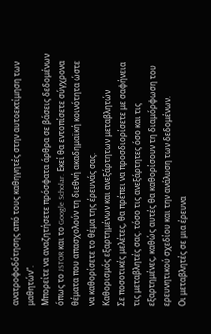ανατροφοδότησης από τους καθηγητές στην αυτοεκτίμηση των μαθητών”.
Μπορείτε να αναζητήσετε πρόσφατα άρθρα σε βάσεις δεδομένων όπως το JSTOR και το Google Scholar. Εκεί θα εντοπίσετε σύγχρονα θέματα που απασχολούν τη διεθνή ακαδημαϊκή κοινότητα ώστε να καθορίσετε το θέμα της έρευνάς σας.
Καθορισμός εξαρτημένων και ανεξάρτητων μεταβλητών
Σε ποσοτικές μελέτες, θα πρέπει να προσδιορίσετε με σαφήνεια τις μεταβλητές σας. τόσο τις ανεξάρτητες όσο και τις εξαρτημένες, καθώς αυτές θα καθορίσουν τη διαμόρφωση του ερευνητικού σχεδίου και την ανάλυση των δεδομένων.
Οι μεταβλητές σε μια έρευνα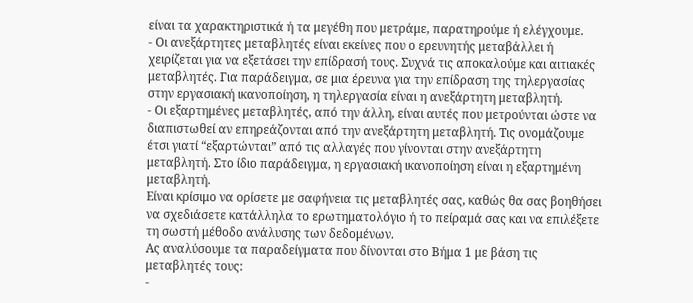είναι τα χαρακτηριστικά ή τα μεγέθη που μετράμε, παρατηρούμε ή ελέγχουμε.
- Οι ανεξάρτητες μεταβλητές είναι εκείνες που ο ερευνητής μεταβάλλει ή χειρίζεται για να εξετάσει την επίδρασή τους. Συχνά τις αποκαλούμε και αιτιακές μεταβλητές. Για παράδειγμα, σε μια έρευνα για την επίδραση της τηλεργασίας στην εργασιακή ικανοποίηση, η τηλεργασία είναι η ανεξάρτητη μεταβλητή.
- Οι εξαρτημένες μεταβλητές, από την άλλη, είναι αυτές που μετρούνται ώστε να διαπιστωθεί αν επηρεάζονται από την ανεξάρτητη μεταβλητή. Τις ονομάζουμε έτσι γιατί “εξαρτώνται” από τις αλλαγές που γίνονται στην ανεξάρτητη μεταβλητή. Στο ίδιο παράδειγμα, η εργασιακή ικανοποίηση είναι η εξαρτημένη μεταβλητή.
Είναι κρίσιμο να ορίσετε με σαφήνεια τις μεταβλητές σας, καθώς θα σας βοηθήσει να σχεδιάσετε κατάλληλα το ερωτηματολόγιο ή το πείραμά σας και να επιλέξετε τη σωστή μέθοδο ανάλυσης των δεδομένων.
Ας αναλύσουμε τα παραδείγματα που δίνονται στο Βήμα 1 με βάση τις μεταβλητές τους:
-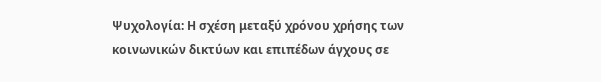Ψυχολογία: Η σχέση μεταξύ χρόνου χρήσης των κοινωνικών δικτύων και επιπέδων άγχους σε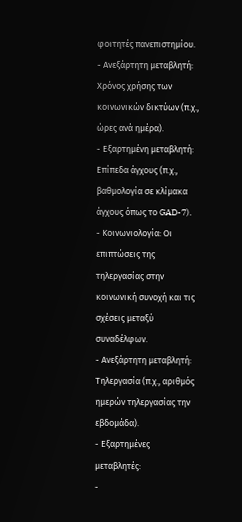φοιτητές πανεπιστημίου.
- Ανεξάρτητη μεταβλητή: Χρόνος χρήσης των κοινωνικών δικτύων (π.χ., ώρες ανά ημέρα).
- Εξαρτημένη μεταβλητή: Επίπεδα άγχους (π.χ., βαθμολογία σε κλίμακα άγχους όπως το GAD-7).
- Κοινωνιολογία: Οι επιπτώσεις της τηλεργασίας στην κοινωνική συνοχή και τις σχέσεις μεταξύ συναδέλφων.
- Ανεξάρτητη μεταβλητή: Τηλεργασία (π.χ., αριθμός ημερών τηλεργασίας την εβδομάδα).
- Εξαρτημένες μεταβλητές:
-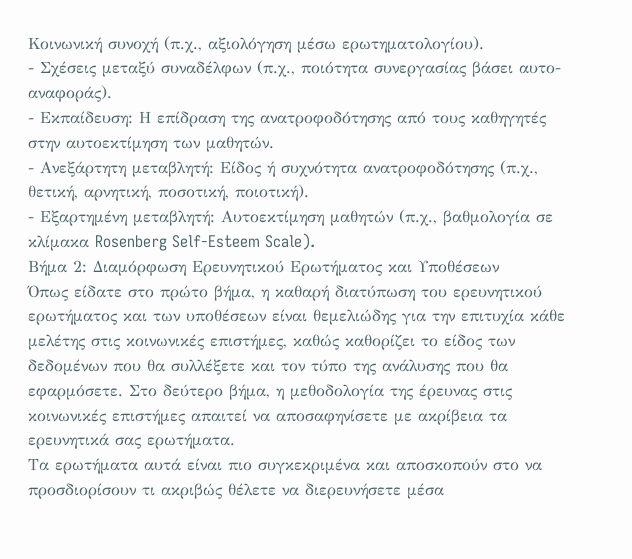Κοινωνική συνοχή (π.χ., αξιολόγηση μέσω ερωτηματολογίου).
- Σχέσεις μεταξύ συναδέλφων (π.χ., ποιότητα συνεργασίας βάσει αυτο-αναφοράς).
- Εκπαίδευση: Η επίδραση της ανατροφοδότησης από τους καθηγητές στην αυτοεκτίμηση των μαθητών.
- Ανεξάρτητη μεταβλητή: Είδος ή συχνότητα ανατροφοδότησης (π.χ., θετική, αρνητική, ποσοτική, ποιοτική).
- Εξαρτημένη μεταβλητή: Αυτοεκτίμηση μαθητών (π.χ., βαθμολογία σε κλίμακα Rosenberg Self-Esteem Scale).
Βήμα 2: Διαμόρφωση Ερευνητικού Ερωτήματος και Υποθέσεων
Όπως είδατε στο πρώτο βήμα, η καθαρή διατύπωση του ερευνητικού ερωτήματος και των υποθέσεων είναι θεμελιώδης για την επιτυχία κάθε μελέτης στις κοινωνικές επιστήμες, καθώς καθορίζει το είδος των δεδομένων που θα συλλέξετε και τον τύπο της ανάλυσης που θα εφαρμόσετε. Στο δεύτερο βήμα, η μεθοδολογία της έρευνας στις κοινωνικές επιστήμες απαιτεί να αποσαφηνίσετε με ακρίβεια τα ερευνητικά σας ερωτήματα.
Τα ερωτήματα αυτά είναι πιο συγκεκριμένα και αποσκοπούν στο να προσδιορίσουν τι ακριβώς θέλετε να διερευνήσετε μέσα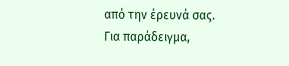από την έρευνά σας.
Για παράδειγμα,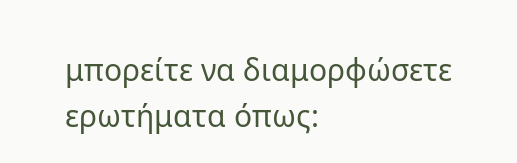μπορείτε να διαμορφώσετε ερωτήματα όπως: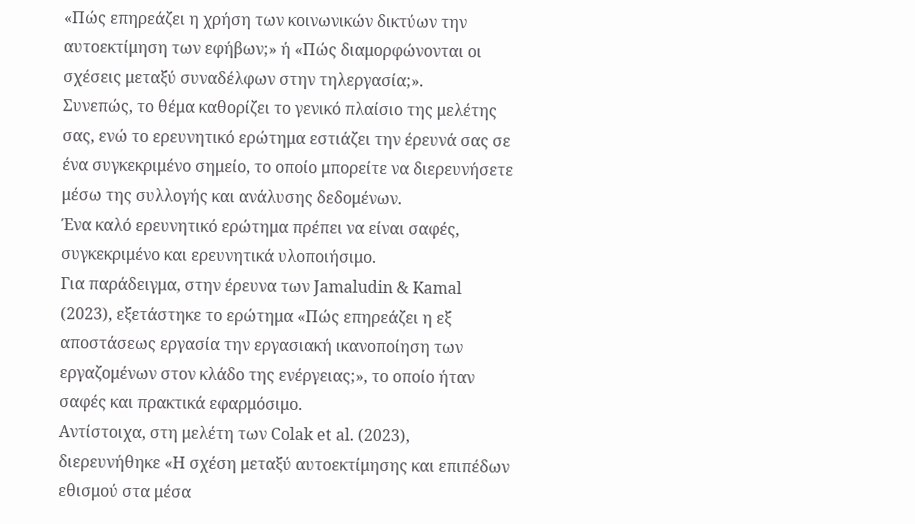«Πώς επηρεάζει η χρήση των κοινωνικών δικτύων την αυτοεκτίμηση των εφήβων;» ή «Πώς διαμορφώνονται οι σχέσεις μεταξύ συναδέλφων στην τηλεργασία;».
Συνεπώς, το θέμα καθορίζει το γενικό πλαίσιο της μελέτης σας, ενώ το ερευνητικό ερώτημα εστιάζει την έρευνά σας σε ένα συγκεκριμένο σημείο, το οποίο μπορείτε να διερευνήσετε μέσω της συλλογής και ανάλυσης δεδομένων.
Ένα καλό ερευνητικό ερώτημα πρέπει να είναι σαφές, συγκεκριμένο και ερευνητικά υλοποιήσιμο.
Για παράδειγμα, στην έρευνα των Jamaludin & Kamal (2023), εξετάστηκε το ερώτημα «Πώς επηρεάζει η εξ αποστάσεως εργασία την εργασιακή ικανοποίηση των εργαζομένων στον κλάδο της ενέργειας;», το οποίο ήταν σαφές και πρακτικά εφαρμόσιμο.
Αντίστοιχα, στη μελέτη των Colak et al. (2023), διερευνήθηκε «Η σχέση μεταξύ αυτοεκτίμησης και επιπέδων εθισμού στα μέσα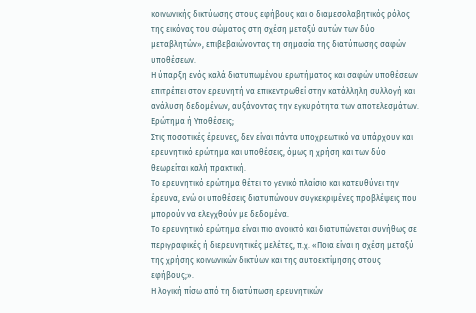κοινωνικής δικτύωσης στους εφήβους και ο διαμεσολαβητικός ρόλος της εικόνας του σώματος στη σχέση μεταξύ αυτών των δύο μεταβλητών», επιβεβαιώνοντας τη σημασία της διατύπωσης σαφών υποθέσεων.
Η ύπαρξη ενός καλά διατυπωμένου ερωτήματος και σαφών υποθέσεων επιτρέπει στον ερευνητή να επικεντρωθεί στην κατάλληλη συλλογή και ανάλυση δεδομένων, αυξάνοντας την εγκυρότητα των αποτελεσμάτων.
Ερώτημα ή Υποθέσεις;
Στις ποσοτικές έρευνες, δεν είναι πάντα υποχρεωτικό να υπάρχουν και ερευνητικό ερώτημα και υποθέσεις, όμως η χρήση και των δύο θεωρείται καλή πρακτική.
Το ερευνητικό ερώτημα θέτει το γενικό πλαίσιο και κατευθύνει την έρευνα, ενώ οι υποθέσεις διατυπώνουν συγκεκριμένες προβλέψεις που μπορούν να ελεγχθούν με δεδομένα.
Το ερευνητικό ερώτημα είναι πιο ανοικτό και διατυπώνεται συνήθως σε περιγραφικές ή διερευνητικές μελέτες, π.χ. «Ποια είναι η σχέση μεταξύ της χρήσης κοινωνικών δικτύων και της αυτοεκτίμησης στους εφήβους;».
Η λογική πίσω από τη διατύπωση ερευνητικών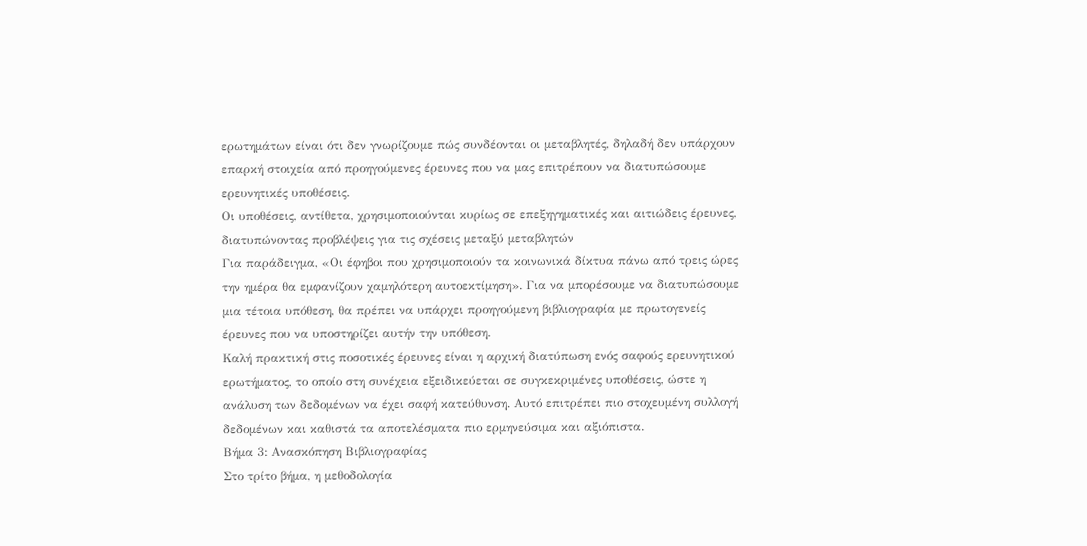ερωτημάτων είναι ότι δεν γνωρίζουμε πώς συνδέονται οι μεταβλητές, δηλαδή δεν υπάρχουν επαρκή στοιχεία από προηγούμενες έρευνες που να μας επιτρέπουν να διατυπώσουμε ερευνητικές υποθέσεις.
Οι υποθέσεις, αντίθετα, χρησιμοποιούνται κυρίως σε επεξηγηματικές και αιτιώδεις έρευνες, διατυπώνοντας προβλέψεις για τις σχέσεις μεταξύ μεταβλητών
Για παράδειγμα, «Οι έφηβοι που χρησιμοποιούν τα κοινωνικά δίκτυα πάνω από τρεις ώρες την ημέρα θα εμφανίζουν χαμηλότερη αυτοεκτίμηση». Για να μπορέσουμε να διατυπώσουμε μια τέτοια υπόθεση, θα πρέπει να υπάρχει προηγούμενη βιβλιογραφία με πρωτογενείς έρευνες που να υποστηρίζει αυτήν την υπόθεση.
Καλή πρακτική στις ποσοτικές έρευνες είναι η αρχική διατύπωση ενός σαφούς ερευνητικού ερωτήματος, το οποίο στη συνέχεια εξειδικεύεται σε συγκεκριμένες υποθέσεις, ώστε η ανάλυση των δεδομένων να έχει σαφή κατεύθυνση. Αυτό επιτρέπει πιο στοχευμένη συλλογή δεδομένων και καθιστά τα αποτελέσματα πιο ερμηνεύσιμα και αξιόπιστα.
Βήμα 3: Ανασκόπηση Βιβλιογραφίας
Στο τρίτο βήμα, η μεθοδολογία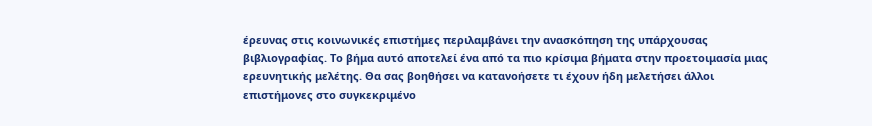έρευνας στις κοινωνικές επιστήμες περιλαμβάνει την ανασκόπηση της υπάρχουσας βιβλιογραφίας. Το βήμα αυτό αποτελεί ένα από τα πιο κρίσιμα βήματα στην προετοιμασία μιας ερευνητικής μελέτης. Θα σας βοηθήσει να κατανοήσετε τι έχουν ήδη μελετήσει άλλοι επιστήμονες στο συγκεκριμένο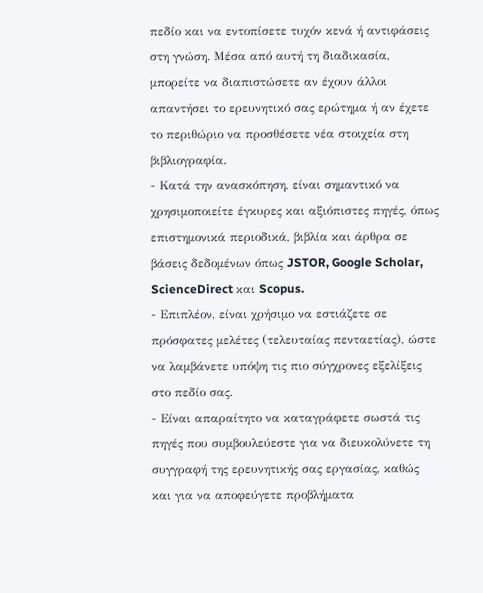πεδίο και να εντοπίσετε τυχόν κενά ή αντιφάσεις στη γνώση. Μέσα από αυτή τη διαδικασία, μπορείτε να διαπιστώσετε αν έχουν άλλοι απαντήσει το ερευνητικό σας ερώτημα ή αν έχετε το περιθώριο να προσθέσετε νέα στοιχεία στη βιβλιογραφία.
- Κατά την ανασκόπηση, είναι σημαντικό να χρησιμοποιείτε έγκυρες και αξιόπιστες πηγές, όπως επιστημονικά περιοδικά, βιβλία και άρθρα σε βάσεις δεδομένων όπως JSTOR, Google Scholar, ScienceDirect και Scopus.
- Επιπλέον, είναι χρήσιμο να εστιάζετε σε πρόσφατες μελέτες (τελευταίας πενταετίας), ώστε να λαμβάνετε υπόψη τις πιο σύγχρονες εξελίξεις στο πεδίο σας.
- Είναι απαραίτητο να καταγράφετε σωστά τις πηγές που συμβουλεύεστε για να διευκολύνετε τη συγγραφή της ερευνητικής σας εργασίας, καθώς και για να αποφεύγετε προβλήματα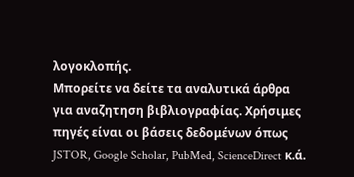λογοκλοπής.
Μπορείτε να δείτε τα αναλυτικά άρθρα για αναζητηση βιβλιογραφίας. Χρήσιμες πηγές είναι οι βάσεις δεδομένων όπως JSTOR, Google Scholar, PubMed, ScienceDirect κ.ά.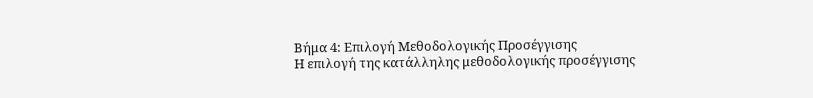Βήμα 4: Επιλογή Μεθοδολογικής Προσέγγισης
Η επιλογή της κατάλληλης μεθοδολογικής προσέγγισης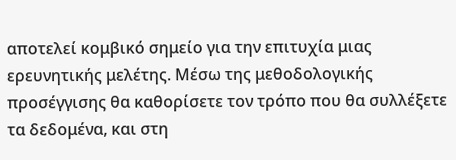αποτελεί κομβικό σημείο για την επιτυχία μιας ερευνητικής μελέτης. Μέσω της μεθοδολογικής προσέγγισης θα καθορίσετε τον τρόπο που θα συλλέξετε τα δεδομένα, και στη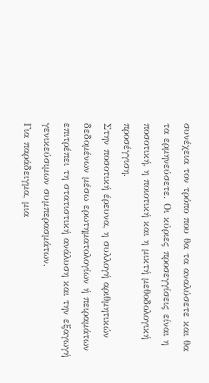συνέχεια τον τρόπο που θα τα αναλύσετε και θα τα ερμηνεύσετε. Οι κύριες προσεγγίσεις είναι η ποσοτική, η ποιοτική και η μικτή μεθοδολογική προσέγγιση.
Στην ποσοτική έρευνα, η συλλογή αριθμητικών δεδομένων μέσω ερωτηματολογίων ή πειραμάτων επιτρέπει τη στατιστική ανάλυση και την εξαγωγή γενικεύσιμων συμπερασμάτων.
Για παράδειγμα, μια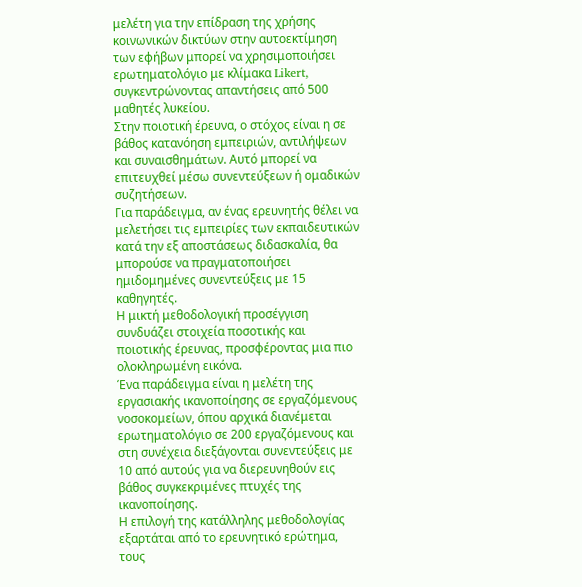μελέτη για την επίδραση της χρήσης κοινωνικών δικτύων στην αυτοεκτίμηση των εφήβων μπορεί να χρησιμοποιήσει ερωτηματολόγιο με κλίμακα Likert, συγκεντρώνοντας απαντήσεις από 500 μαθητές λυκείου.
Στην ποιοτική έρευνα, ο στόχος είναι η σε βάθος κατανόηση εμπειριών, αντιλήψεων και συναισθημάτων. Αυτό μπορεί να επιτευχθεί μέσω συνεντεύξεων ή ομαδικών συζητήσεων.
Για παράδειγμα, αν ένας ερευνητής θέλει να μελετήσει τις εμπειρίες των εκπαιδευτικών κατά την εξ αποστάσεως διδασκαλία, θα μπορούσε να πραγματοποιήσει ημιδομημένες συνεντεύξεις με 15 καθηγητές.
Η μικτή μεθοδολογική προσέγγιση συνδυάζει στοιχεία ποσοτικής και ποιοτικής έρευνας, προσφέροντας μια πιο ολοκληρωμένη εικόνα.
Ένα παράδειγμα είναι η μελέτη της εργασιακής ικανοποίησης σε εργαζόμενους νοσοκομείων, όπου αρχικά διανέμεται ερωτηματολόγιο σε 200 εργαζόμενους και στη συνέχεια διεξάγονται συνεντεύξεις με 10 από αυτούς για να διερευνηθούν εις βάθος συγκεκριμένες πτυχές της ικανοποίησης.
Η επιλογή της κατάλληλης μεθοδολογίας εξαρτάται από το ερευνητικό ερώτημα, τους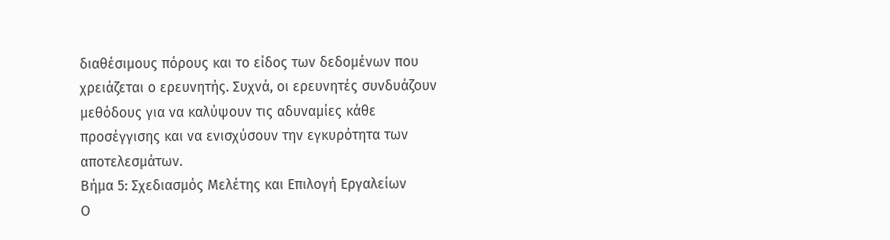διαθέσιμους πόρους και το είδος των δεδομένων που χρειάζεται ο ερευνητής. Συχνά, οι ερευνητές συνδυάζουν μεθόδους για να καλύψουν τις αδυναμίες κάθε προσέγγισης και να ενισχύσουν την εγκυρότητα των αποτελεσμάτων.
Βήμα 5: Σχεδιασμός Μελέτης και Επιλογή Εργαλείων
Ο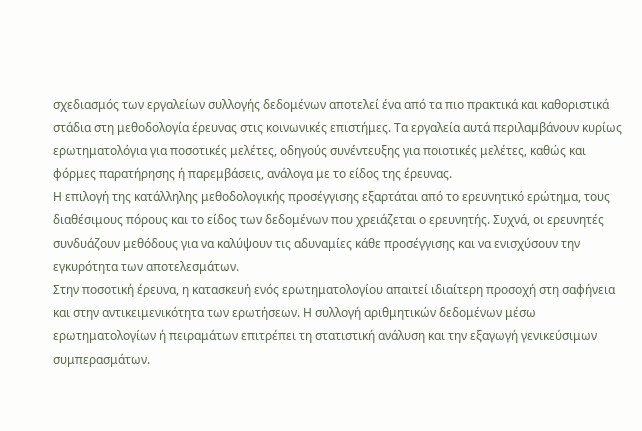σχεδιασμός των εργαλείων συλλογής δεδομένων αποτελεί ένα από τα πιο πρακτικά και καθοριστικά στάδια στη μεθοδολογία έρευνας στις κοινωνικές επιστήμες. Τα εργαλεία αυτά περιλαμβάνουν κυρίως ερωτηματολόγια για ποσοτικές μελέτες, οδηγούς συνέντευξης για ποιοτικές μελέτες, καθώς και φόρμες παρατήρησης ή παρεμβάσεις, ανάλογα με το είδος της έρευνας.
Η επιλογή της κατάλληλης μεθοδολογικής προσέγγισης εξαρτάται από το ερευνητικό ερώτημα, τους διαθέσιμους πόρους και το είδος των δεδομένων που χρειάζεται ο ερευνητής. Συχνά, οι ερευνητές συνδυάζουν μεθόδους για να καλύψουν τις αδυναμίες κάθε προσέγγισης και να ενισχύσουν την εγκυρότητα των αποτελεσμάτων.
Στην ποσοτική έρευνα, η κατασκευή ενός ερωτηματολογίου απαιτεί ιδιαίτερη προσοχή στη σαφήνεια και στην αντικειμενικότητα των ερωτήσεων. Η συλλογή αριθμητικών δεδομένων μέσω ερωτηματολογίων ή πειραμάτων επιτρέπει τη στατιστική ανάλυση και την εξαγωγή γενικεύσιμων συμπερασμάτων.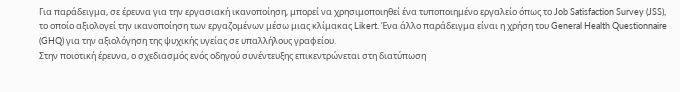Για παράδειγμα, σε έρευνα για την εργασιακή ικανοποίηση, μπορεί να χρησιμοποιηθεί ένα τυποποιημένο εργαλείο όπως το Job Satisfaction Survey (JSS), το οποίο αξιολογεί την ικανοποίηση των εργαζομένων μέσω μιας κλίμακας Likert. Ένα άλλο παράδειγμα είναι η χρήση του General Health Questionnaire (GHQ) για την αξιολόγηση της ψυχικής υγείας σε υπαλλήλους γραφείου.
Στην ποιοτική έρευνα, ο σχεδιασμός ενός οδηγού συνέντευξης επικεντρώνεται στη διατύπωση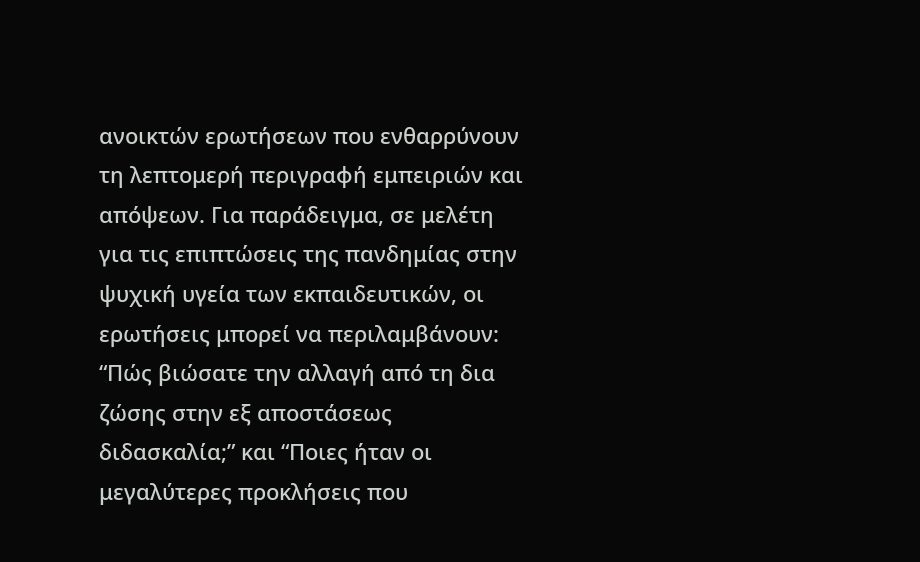ανοικτών ερωτήσεων που ενθαρρύνουν τη λεπτομερή περιγραφή εμπειριών και απόψεων. Για παράδειγμα, σε μελέτη για τις επιπτώσεις της πανδημίας στην ψυχική υγεία των εκπαιδευτικών, οι ερωτήσεις μπορεί να περιλαμβάνουν: “Πώς βιώσατε την αλλαγή από τη δια ζώσης στην εξ αποστάσεως διδασκαλία;” και “Ποιες ήταν οι μεγαλύτερες προκλήσεις που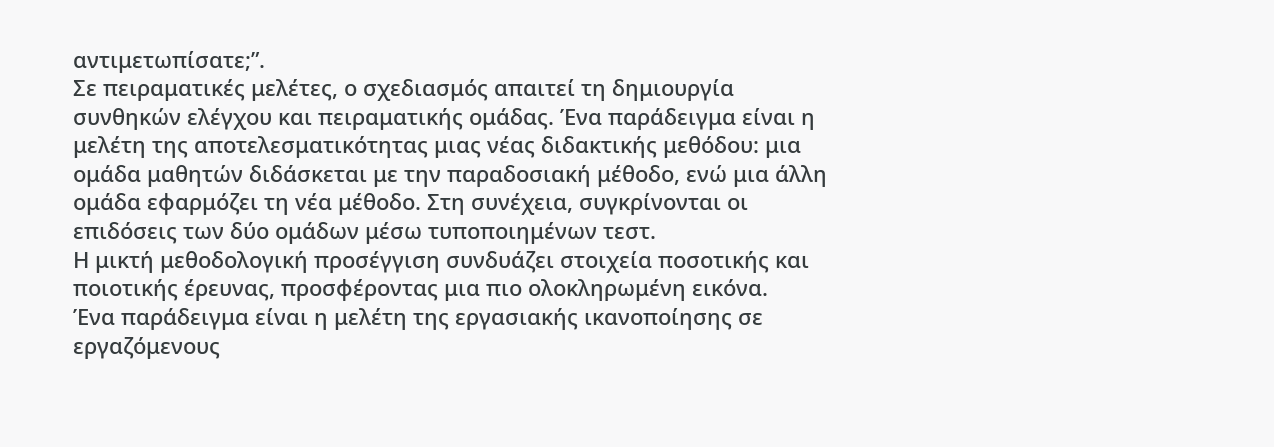αντιμετωπίσατε;”.
Σε πειραματικές μελέτες, ο σχεδιασμός απαιτεί τη δημιουργία συνθηκών ελέγχου και πειραματικής ομάδας. Ένα παράδειγμα είναι η μελέτη της αποτελεσματικότητας μιας νέας διδακτικής μεθόδου: μια ομάδα μαθητών διδάσκεται με την παραδοσιακή μέθοδο, ενώ μια άλλη ομάδα εφαρμόζει τη νέα μέθοδο. Στη συνέχεια, συγκρίνονται οι επιδόσεις των δύο ομάδων μέσω τυποποιημένων τεστ.
Η μικτή μεθοδολογική προσέγγιση συνδυάζει στοιχεία ποσοτικής και ποιοτικής έρευνας, προσφέροντας μια πιο ολοκληρωμένη εικόνα.
Ένα παράδειγμα είναι η μελέτη της εργασιακής ικανοποίησης σε εργαζόμενους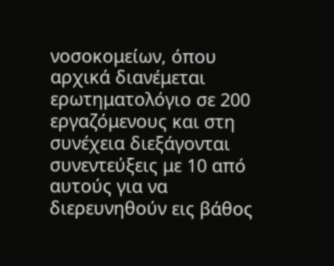νοσοκομείων, όπου αρχικά διανέμεται ερωτηματολόγιο σε 200 εργαζόμενους και στη συνέχεια διεξάγονται συνεντεύξεις με 10 από αυτούς για να διερευνηθούν εις βάθος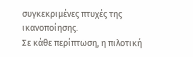συγκεκριμένες πτυχές της ικανοποίησης.
Σε κάθε περίπτωση, η πιλοτική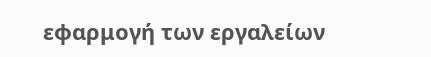εφαρμογή των εργαλείων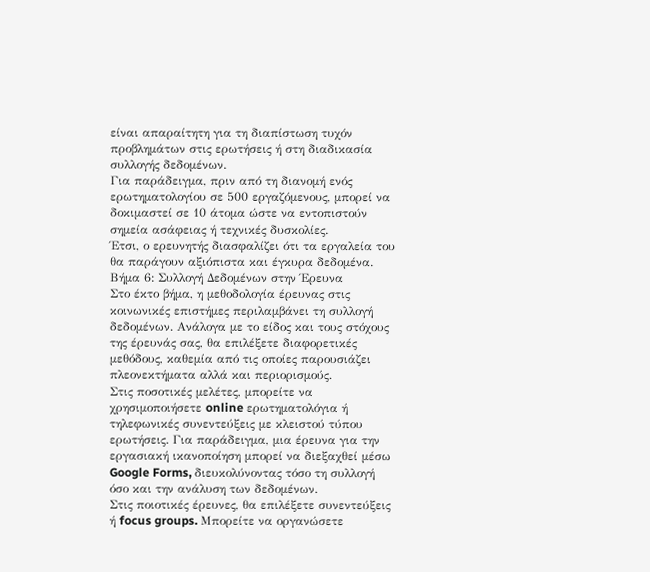είναι απαραίτητη για τη διαπίστωση τυχόν προβλημάτων στις ερωτήσεις ή στη διαδικασία συλλογής δεδομένων.
Για παράδειγμα, πριν από τη διανομή ενός ερωτηματολογίου σε 500 εργαζόμενους, μπορεί να δοκιμαστεί σε 10 άτομα ώστε να εντοπιστούν σημεία ασάφειας ή τεχνικές δυσκολίες.
Έτσι, ο ερευνητής διασφαλίζει ότι τα εργαλεία του θα παράγουν αξιόπιστα και έγκυρα δεδομένα.
Βήμα 6: Συλλογή Δεδομένων στην Έρευνα
Στο έκτο βήμα, η μεθοδολογία έρευνας στις κοινωνικές επιστήμες περιλαμβάνει τη συλλογή δεδομένων. Ανάλογα με το είδος και τους στόχους της έρευνάς σας, θα επιλέξετε διαφορετικές μεθόδους, καθεμία από τις οποίες παρουσιάζει πλεονεκτήματα αλλά και περιορισμούς.
Στις ποσοτικές μελέτες, μπορείτε να χρησιμοποιήσετε online ερωτηματολόγια ή τηλεφωνικές συνεντεύξεις με κλειστού τύπου ερωτήσεις. Για παράδειγμα, μια έρευνα για την εργασιακή ικανοποίηση μπορεί να διεξαχθεί μέσω Google Forms, διευκολύνοντας τόσο τη συλλογή όσο και την ανάλυση των δεδομένων.
Στις ποιοτικές έρευνες, θα επιλέξετε συνεντεύξεις ή focus groups. Μπορείτε να οργανώσετε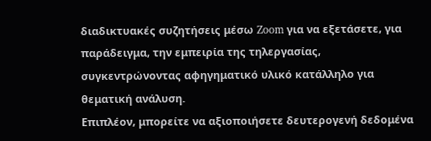διαδικτυακές συζητήσεις μέσω Zoom για να εξετάσετε, για παράδειγμα, την εμπειρία της τηλεργασίας, συγκεντρώνοντας αφηγηματικό υλικό κατάλληλο για θεματική ανάλυση.
Επιπλέον, μπορείτε να αξιοποιήσετε δευτερογενή δεδομένα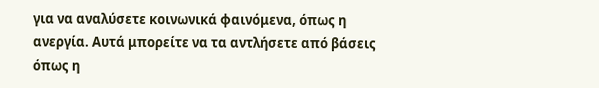για να αναλύσετε κοινωνικά φαινόμενα, όπως η ανεργία. Αυτά μπορείτε να τα αντλήσετε από βάσεις όπως η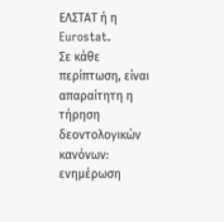ΕΛΣΤΑΤ ή η Eurostat.
Σε κάθε περίπτωση, είναι απαραίτητη η τήρηση δεοντολογικών κανόνων: ενημέρωση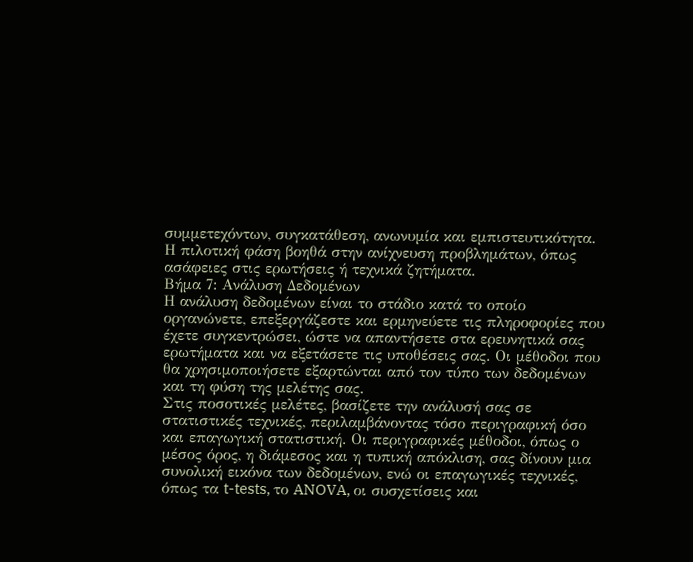συμμετεχόντων, συγκατάθεση, ανωνυμία και εμπιστευτικότητα. Η πιλοτική φάση βοηθά στην ανίχνευση προβλημάτων, όπως ασάφειες στις ερωτήσεις ή τεχνικά ζητήματα.
Βήμα 7: Ανάλυση Δεδομένων
Η ανάλυση δεδομένων είναι το στάδιο κατά το οποίο οργανώνετε, επεξεργάζεστε και ερμηνεύετε τις πληροφορίες που έχετε συγκεντρώσει, ώστε να απαντήσετε στα ερευνητικά σας ερωτήματα και να εξετάσετε τις υποθέσεις σας. Οι μέθοδοι που θα χρησιμοποιήσετε εξαρτώνται από τον τύπο των δεδομένων και τη φύση της μελέτης σας.
Στις ποσοτικές μελέτες, βασίζετε την ανάλυσή σας σε στατιστικές τεχνικές, περιλαμβάνοντας τόσο περιγραφική όσο και επαγωγική στατιστική. Οι περιγραφικές μέθοδοι, όπως ο μέσος όρος, η διάμεσος και η τυπική απόκλιση, σας δίνουν μια συνολική εικόνα των δεδομένων, ενώ οι επαγωγικές τεχνικές, όπως τα t-tests, το ANOVA, οι συσχετίσεις και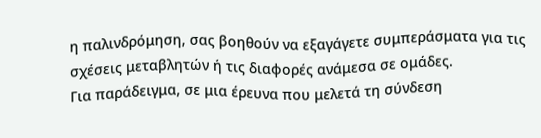η παλινδρόμηση, σας βοηθούν να εξαγάγετε συμπεράσματα για τις σχέσεις μεταβλητών ή τις διαφορές ανάμεσα σε ομάδες.
Για παράδειγμα, σε μια έρευνα που μελετά τη σύνδεση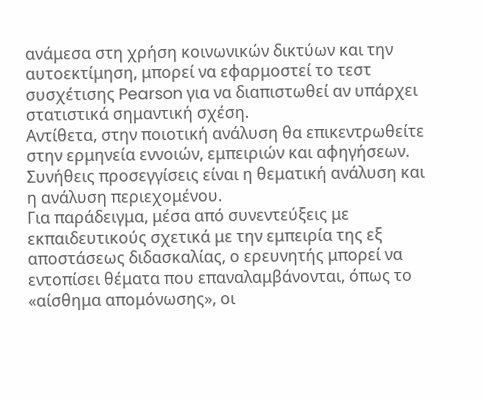ανάμεσα στη χρήση κοινωνικών δικτύων και την αυτοεκτίμηση, μπορεί να εφαρμοστεί το τεστ συσχέτισης Pearson για να διαπιστωθεί αν υπάρχει στατιστικά σημαντική σχέση.
Αντίθετα, στην ποιοτική ανάλυση θα επικεντρωθείτε στην ερμηνεία εννοιών, εμπειριών και αφηγήσεων. Συνήθεις προσεγγίσεις είναι η θεματική ανάλυση και η ανάλυση περιεχομένου.
Για παράδειγμα, μέσα από συνεντεύξεις με εκπαιδευτικούς σχετικά με την εμπειρία της εξ αποστάσεως διδασκαλίας, ο ερευνητής μπορεί να εντοπίσει θέματα που επαναλαμβάνονται, όπως το «αίσθημα απομόνωσης», οι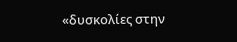«δυσκολίες στην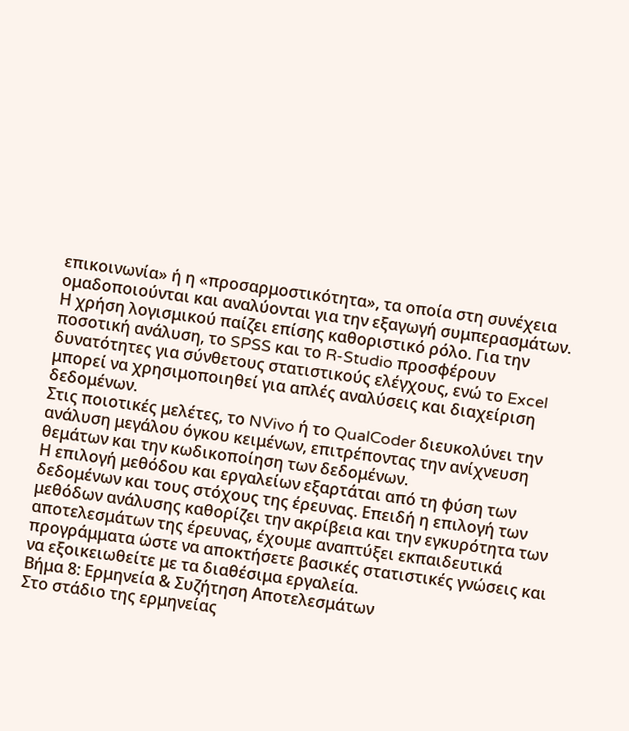επικοινωνία» ή η «προσαρμοστικότητα», τα οποία στη συνέχεια ομαδοποιούνται και αναλύονται για την εξαγωγή συμπερασμάτων.
Η χρήση λογισμικού παίζει επίσης καθοριστικό ρόλο. Για την ποσοτική ανάλυση, το SPSS και το R-Studio προσφέρουν δυνατότητες για σύνθετους στατιστικούς ελέγχους, ενώ το Excel μπορεί να χρησιμοποιηθεί για απλές αναλύσεις και διαχείριση δεδομένων.
Στις ποιοτικές μελέτες, το NVivo ή το QualCoder διευκολύνει την ανάλυση μεγάλου όγκου κειμένων, επιτρέποντας την ανίχνευση θεμάτων και την κωδικοποίηση των δεδομένων.
Η επιλογή μεθόδου και εργαλείων εξαρτάται από τη φύση των δεδομένων και τους στόχους της έρευνας. Επειδή η επιλογή των μεθόδων ανάλυσης καθορίζει την ακρίβεια και την εγκυρότητα των αποτελεσμάτων της έρευνας, έχουμε αναπτύξει εκπαιδευτικά προγράμματα ώστε να αποκτήσετε βασικές στατιστικές γνώσεις και να εξοικειωθείτε με τα διαθέσιμα εργαλεία.
Βήμα 8: Ερμηνεία & Συζήτηση Αποτελεσμάτων
Στο στάδιο της ερμηνείας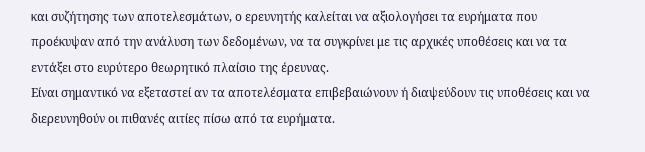και συζήτησης των αποτελεσμάτων, ο ερευνητής καλείται να αξιολογήσει τα ευρήματα που προέκυψαν από την ανάλυση των δεδομένων, να τα συγκρίνει με τις αρχικές υποθέσεις και να τα εντάξει στο ευρύτερο θεωρητικό πλαίσιο της έρευνας.
Είναι σημαντικό να εξεταστεί αν τα αποτελέσματα επιβεβαιώνουν ή διαψεύδουν τις υποθέσεις και να διερευνηθούν οι πιθανές αιτίες πίσω από τα ευρήματα.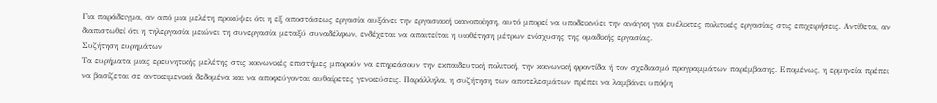Για παράδειγμα, αν από μια μελέτη προκύψει ότι η εξ αποστάσεως εργασία αυξάνει την εργασιακή ικανοποίηση, αυτό μπορεί να υποδεικνύει την ανάγκη για ευέλικτες πολιτικές εργασίας στις επιχειρήσεις. Αντίθετα, αν διαπιστωθεί ότι η τηλεργασία μειώνει τη συνεργασία μεταξύ συναδέλφων, ενδέχεται να απαιτείται η υιοθέτηση μέτρων ενίσχυσης της ομαδικής εργασίας.
Συζήτηση ευρημάτων
Τα ευρήματα μιας ερευνητικής μελέτης στις κοινωνικές επιστήμες μπορούν να επηρεάσουν την εκπαιδευτική πολιτική, την κοινωνική φροντίδα ή τον σχεδιασμό προγραμμάτων παρέμβασης. Επομένως, η ερμηνεία πρέπει να βασίζεται σε αντικειμενικά δεδομένα και να αποφεύγονται αυθαίρετες γενικεύσεις. Παράλληλα, η συζήτηση των αποτελεσμάτων πρέπει να λαμβάνει υπόψη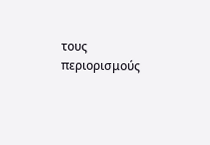τους περιορισμούς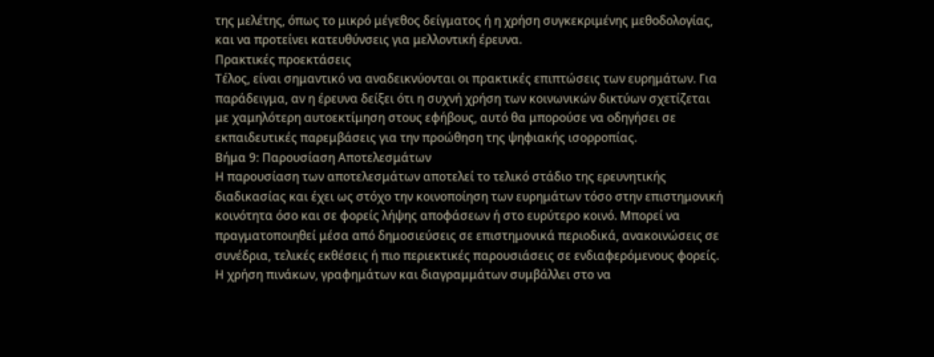της μελέτης, όπως το μικρό μέγεθος δείγματος ή η χρήση συγκεκριμένης μεθοδολογίας, και να προτείνει κατευθύνσεις για μελλοντική έρευνα.
Πρακτικές προεκτάσεις
Τέλος, είναι σημαντικό να αναδεικνύονται οι πρακτικές επιπτώσεις των ευρημάτων. Για παράδειγμα, αν η έρευνα δείξει ότι η συχνή χρήση των κοινωνικών δικτύων σχετίζεται με χαμηλότερη αυτοεκτίμηση στους εφήβους, αυτό θα μπορούσε να οδηγήσει σε εκπαιδευτικές παρεμβάσεις για την προώθηση της ψηφιακής ισορροπίας.
Βήμα 9: Παρουσίαση Αποτελεσμάτων
Η παρουσίαση των αποτελεσμάτων αποτελεί το τελικό στάδιο της ερευνητικής διαδικασίας και έχει ως στόχο την κοινοποίηση των ευρημάτων τόσο στην επιστημονική κοινότητα όσο και σε φορείς λήψης αποφάσεων ή στο ευρύτερο κοινό. Μπορεί να πραγματοποιηθεί μέσα από δημοσιεύσεις σε επιστημονικά περιοδικά, ανακοινώσεις σε συνέδρια, τελικές εκθέσεις ή πιο περιεκτικές παρουσιάσεις σε ενδιαφερόμενους φορείς.
Η χρήση πινάκων, γραφημάτων και διαγραμμάτων συμβάλλει στο να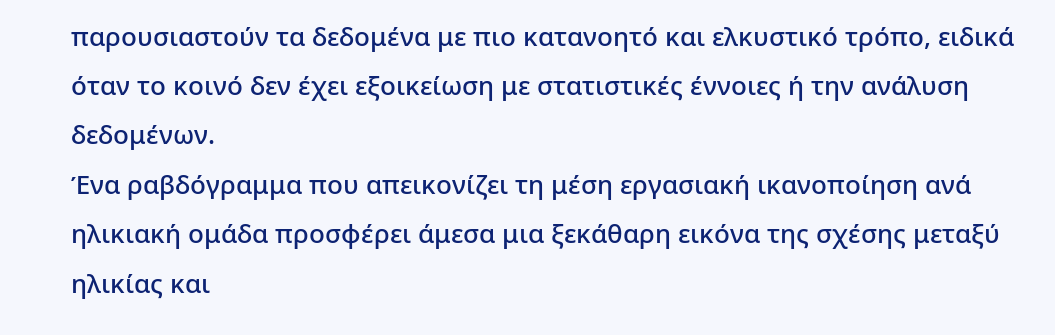παρουσιαστούν τα δεδομένα με πιο κατανοητό και ελκυστικό τρόπο, ειδικά όταν το κοινό δεν έχει εξοικείωση με στατιστικές έννοιες ή την ανάλυση δεδομένων.
Ένα ραβδόγραμμα που απεικονίζει τη μέση εργασιακή ικανοποίηση ανά ηλικιακή ομάδα προσφέρει άμεσα μια ξεκάθαρη εικόνα της σχέσης μεταξύ ηλικίας και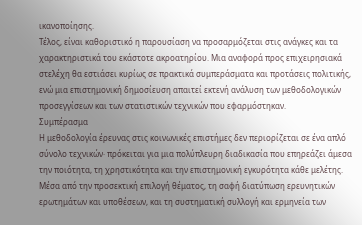ικανοποίησης.
Τέλος, είναι καθοριστικό η παρουσίαση να προσαρμόζεται στις ανάγκες και τα χαρακτηριστικά του εκάστοτε ακροατηρίου. Μια αναφορά προς επιχειρησιακά στελέχη θα εστιάσει κυρίως σε πρακτικά συμπεράσματα και προτάσεις πολιτικής, ενώ μια επιστημονική δημοσίευση απαιτεί εκτενή ανάλυση των μεθοδολογικών προσεγγίσεων και των στατιστικών τεχνικών που εφαρμόστηκαν.
Συμπέρασμα
Η μεθοδολογία έρευνας στις κοινωνικές επιστήμες δεν περιορίζεται σε ένα απλό σύνολο τεχνικών· πρόκειται για μια πολύπλευρη διαδικασία που επηρεάζει άμεσα την ποιότητα, τη χρηστικότητα και την επιστημονική εγκυρότητα κάθε μελέτης. Μέσα από την προσεκτική επιλογή θέματος, τη σαφή διατύπωση ερευνητικών ερωτημάτων και υποθέσεων, και τη συστηματική συλλογή και ερμηνεία των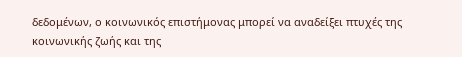δεδομένων, ο κοινωνικός επιστήμονας μπορεί να αναδείξει πτυχές της κοινωνικής ζωής και της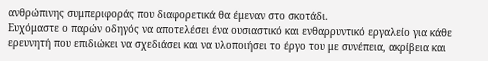ανθρώπινης συμπεριφοράς που διαφορετικά θα έμεναν στο σκοτάδι.
Ευχόμαστε ο παρών οδηγός να αποτελέσει ένα ουσιαστικό και ενθαρρυντικό εργαλείο για κάθε ερευνητή που επιδιώκει να σχεδιάσει και να υλοποιήσει το έργο του με συνέπεια, ακρίβεια και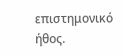επιστημονικό ήθος.